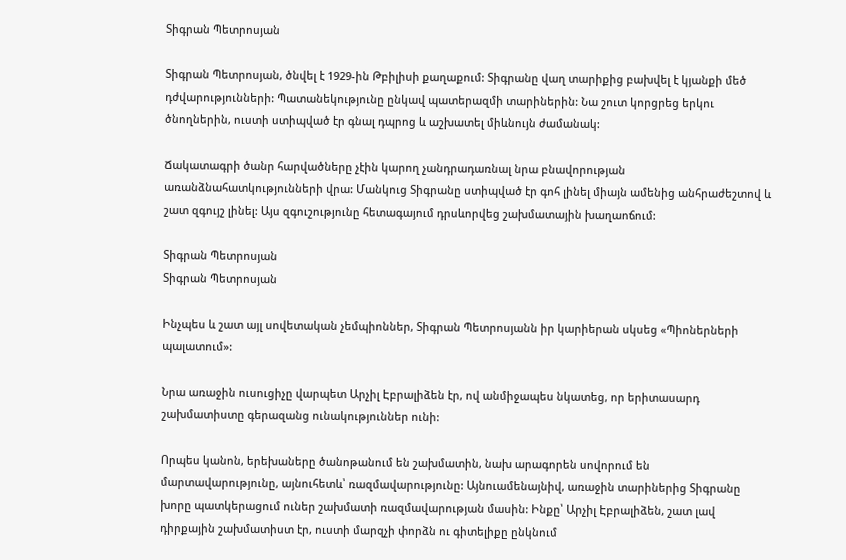Տիգրան Պետրոսյան

Տիգրան Պետրոսյան, ծնվել է 1929-ին Թբիլիսի քաղաքում: Տիգրանը վաղ տարիքից բախվել է կյանքի մեծ դժվարությունների: Պատանեկությունը ընկավ պատերազմի տարիներին: Նա շուտ կորցրեց երկու ծնողներին, ուստի ստիպված էր գնալ դպրոց և աշխատել միևնույն ժամանակ:

Ճակատագրի ծանր հարվածները չէին կարող չանդրադառնալ նրա բնավորության առանձնահատկությունների վրա: Մանկուց Տիգրանը ստիպված էր գոհ լինել միայն ամենից անհրաժեշտով և շատ զգույշ լինել: Այս զգուշությունը հետագայում դրսևորվեց շախմատային խաղաոճում:

Տիգրան Պետրոսյան
Տիգրան Պետրոսյան

Ինչպես և շատ այլ սովետական չեմպիոններ, Տիգրան Պետրոսյանն իր կարիերան սկսեց «Պիոներների պալատում»:

Նրա առաջին ուսուցիչը վարպետ Արչիլ Էբրալիձեն էր, ով անմիջապես նկատեց, որ երիտասարդ շախմատիստը գերազանց ունակություններ ունի:

Որպես կանոն, երեխաները ծանոթանում են շախմատին, նախ արագորեն սովորում են մարտավարությունը, այնուհետև՝ ռազմավարությունը: Այնուամենայնիվ, առաջին տարիներից Տիգրանը խորը պատկերացում ուներ շախմատի ռազմավարության մասին: Ինքը՝ Արչիլ Էբրալիձեն, շատ լավ դիրքային շախմատիստ էր, ուստի մարզչի փորձն ու գիտելիքը ընկնում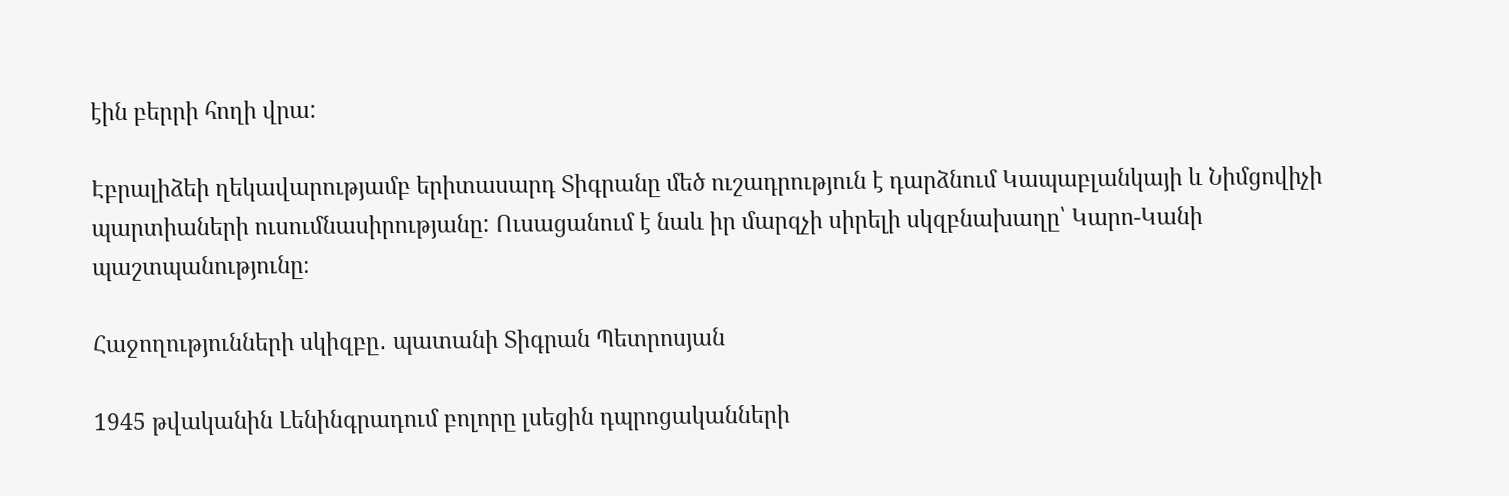էին բերրի հողի վրա:

Էբրալիձեի ղեկավարությամբ երիտասարդ Տիգրանը մեծ ուշադրություն է դարձնում Կապաբլանկայի և Նիմցովիչի պարտիաների ուսումնասիրությանը: Ուսացանում է նաև իր մարզչի սիրելի սկզբնախաղը՝ Կարո-Կանի պաշտպանությունը։

Հաջողությունների սկիզբը․ պատանի Տիգրան Պետրոսյան

1945 թվականին Լենինգրադում բոլորը լսեցին դպրոցականների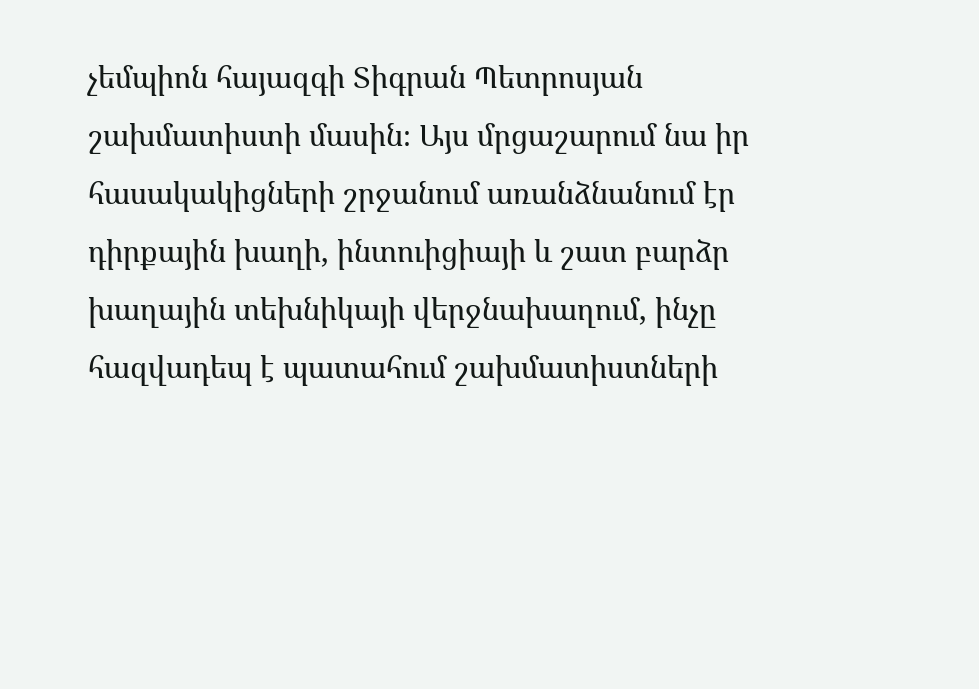չեմպիոն հայազգի Տիգրան Պետրոսյան շախմատիստի մասին։ Այս մրցաշարում նա իր հասակակիցների շրջանում առանձնանում էր դիրքային խաղի, ինտուիցիայի և շատ բարձր խաղային տեխնիկայի վերջնախաղում, ինչը հազվադեպ է պատահում շախմատիստների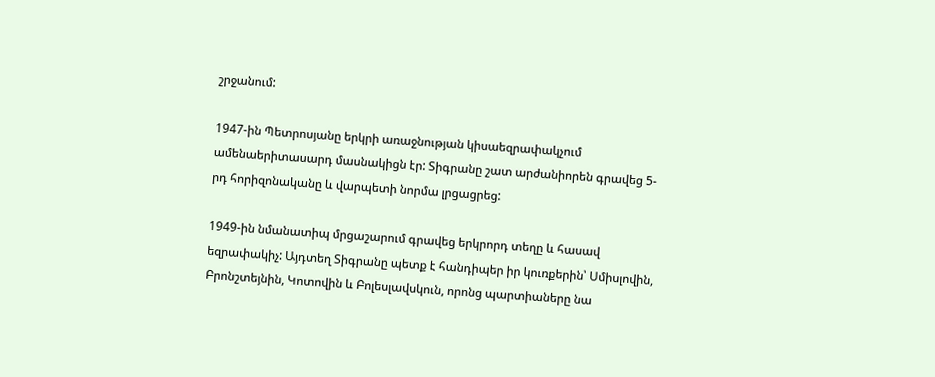շրջանում:

1947-ին Պետրոսյանը երկրի առաջնության կիսաեզրափակչում ամենաերիտասարդ մասնակիցն էր: Տիգրանը շատ արժանիորեն գրավեց 5-րդ հորիզոնականը և վարպետի նորմա լրցացրեց:

1949-ին նմանատիպ մրցաշարում գրավեց երկրորդ տեղը և հասավ եզրափակիչ: Այդտեղ Տիգրանը պետք է հանդիպեր իր կուռքերին՝ Սմիսլովին, Բրոնշտեյնին, Կոտովին և Բոլեսլավսկուն, որոնց պարտիաները նա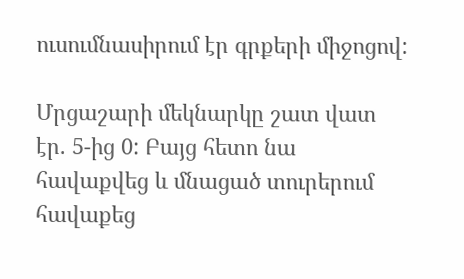ուսումնասիրում էր գրքերի միջոցով:

Մրցաշարի մեկնարկը շատ վատ էր. 5-ից 0: Բայց հետո նա հավաքվեց և մնացած տուրերում հավաքեց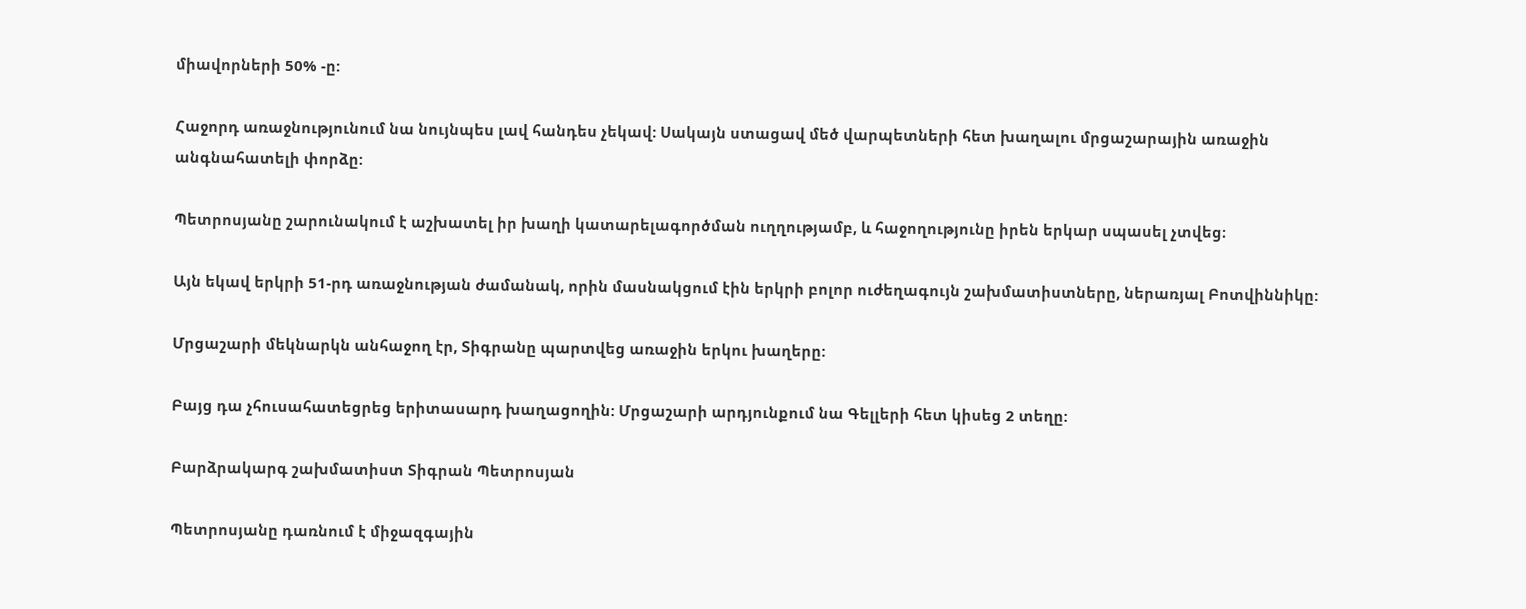միավորների 50% -ը:

Հաջորդ առաջնությունում նա նույնպես լավ հանդես չեկավ: Սակայն ստացավ մեծ վարպետների հետ խաղալու մրցաշարային առաջին անգնահատելի փորձը:

Պետրոսյանը շարունակում է աշխատել իր խաղի կատարելագործման ուղղությամբ, և հաջողությունը իրեն երկար սպասել չտվեց։

Այն եկավ երկրի 51-րդ առաջնության ժամանակ, որին մասնակցում էին երկրի բոլոր ուժեղագույն շախմատիստները, ներառյալ Բոտվիննիկը:

Մրցաշարի մեկնարկն անհաջող էր, Տիգրանը պարտվեց առաջին երկու խաղերը:

Բայց դա չհուսահատեցրեց երիտասարդ խաղացողին: Մրցաշարի արդյունքում նա Գելլերի հետ կիսեց 2 տեղը:

Բարձրակարգ շախմատիստ Տիգրան Պետրոսյան

Պետրոսյանը դառնում է միջազգային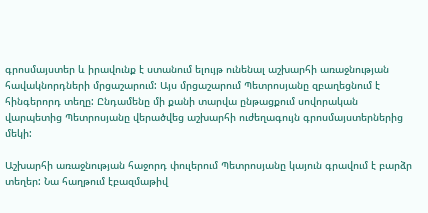գրոսմայստեր և իրավունք է ստանում ելույթ ունենալ աշխարհի առաջնության հավակնորդների մրցաշարում: Այս մրցաշարում Պետրոսյանը զբաղեցնում է հինգերորդ տեղը: Ընդամենը մի քանի տարվա ընթացքում սովորական վարպետից Պետրոսյանը վերածվեց աշխարհի ուժեղագույն գրոսմայստերներից մեկի:

Աշխարհի առաջնության հաջորդ փուլերում Պետրոսյանը կայուն գրավում է բարձր տեղեր: Նա հաղթում էբազմաթիվ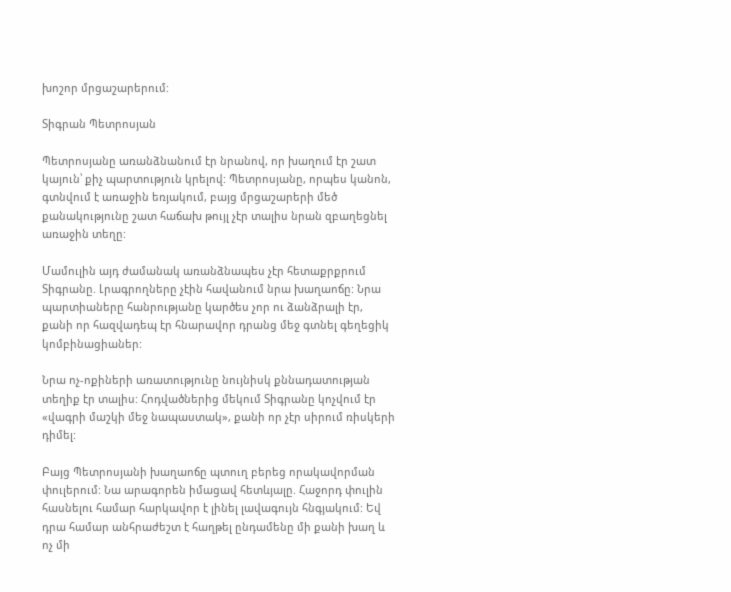խոշոր մրցաշարերում:

Տիգրան Պետրոսյան

Պետրոսյանը առանձնանում էր նրանով, որ խաղում էր շատ կայուն՝ քիչ պարտություն կրելով: Պետրոսյանը, որպես կանոն, գտնվում է առաջին եռյակում, բայց մրցաշարերի մեծ քանակությունը շատ հաճախ թույլ չէր տալիս նրան զբաղեցնել առաջին տեղը:

Մամուլին այդ ժամանակ առանձնապես չէր հետաքրքրում Տիգրանը. Լրագրողները չէին հավանում նրա խաղաոճը: Նրա պարտիաները հանրությանը կարծես չոր ու ձանձրալի էր, քանի որ հազվադեպ էր հնարավոր դրանց մեջ գտնել գեղեցիկ կոմբինացիաներ:

Նրա ոչ-ոքիների առատությունը նույնիսկ քննադատության տեղիք էր տալիս: Հոդվածներից մեկում Տիգրանը կոչվում էր «վագրի մաշկի մեջ նապաստակ», քանի որ չէր սիրում ռիսկերի դիմել:

Բայց Պետրոսյանի խաղաոճը պտուղ բերեց որակավորման փուլերում: Նա արագորեն իմացավ հետևյալը. Հաջորդ փուլին հասնելու համար հարկավոր է լինել լավագույն հնգյակում: Եվ դրա համար անհրաժեշտ է հաղթել ընդամենը մի քանի խաղ և ոչ մի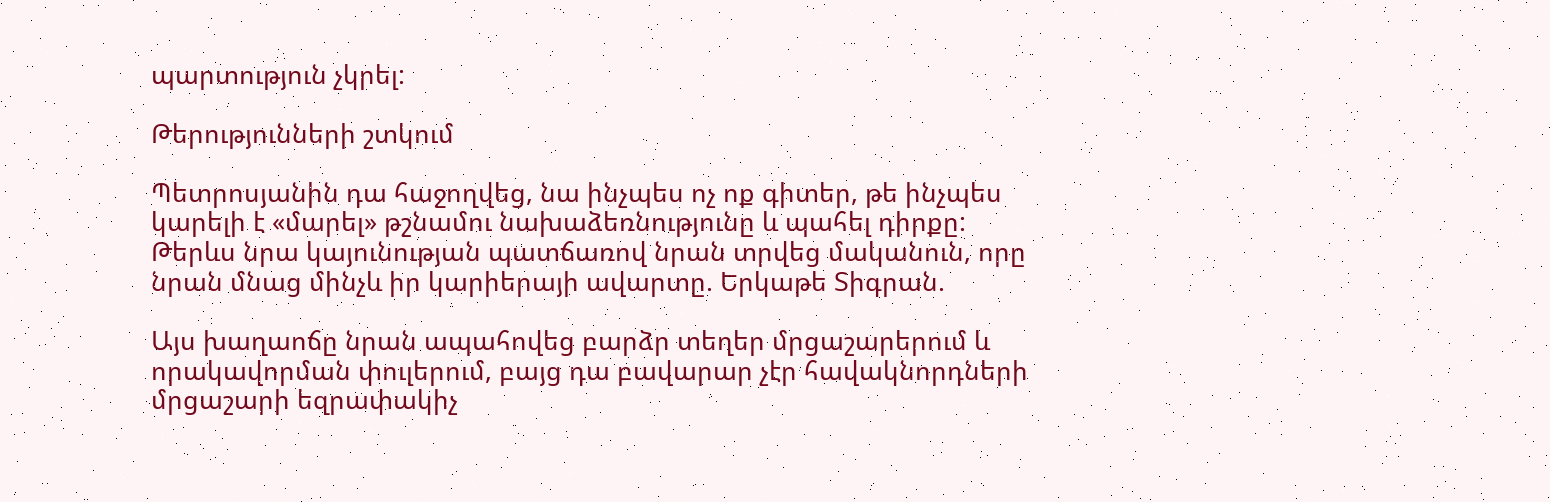պարտություն չկրել:

Թերությունների շտկում

Պետրոսյանին դա հաջողվեց, նա ինչպես ոչ ոք գիտեր, թե ինչպես կարելի է «մարել» թշնամու նախաձեռնությունը և պահել դիրքը: Թերևս նրա կայունության պատճառով նրան տրվեց մականուն, որը նրան մնաց մինչև իր կարիերայի ավարտը. Երկաթե Տիգրան.

Այս խաղաոճը նրան ապահովեց բարձր տեղեր մրցաշարերում և որակավորման փուլերում, բայց դա բավարար չէր հավակնորդների մրցաշարի եզրափակիչ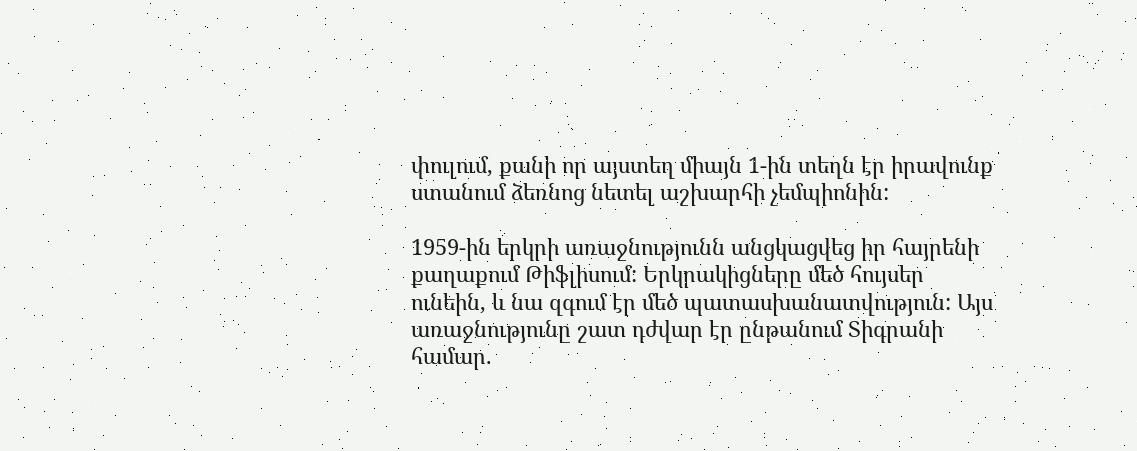փուլում, քանի որ այստեղ միայն 1-ին տեղն էր իրավունք ստանում ձեռնոց նետել աշխարհի չեմպիոնին:

1959-ին երկրի առաջնությունն անցկացվեց իր հայրենի քաղաքում Թիֆլիսում: Երկրակիցները մեծ հույսեր ունեին, և նա զգում էր մեծ պատասխանատվություն: Այս առաջնությունը շատ դժվար էր ընթանում Տիգրանի համար.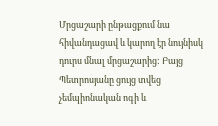Մրցաշարի ընթացքում նա հիվանդացավ և կարող էր նույնիսկ դուրս մնալ մրցաշարից: Բայց Պետրոսյանը ցույց տվեց չեմպիոնական ոգի և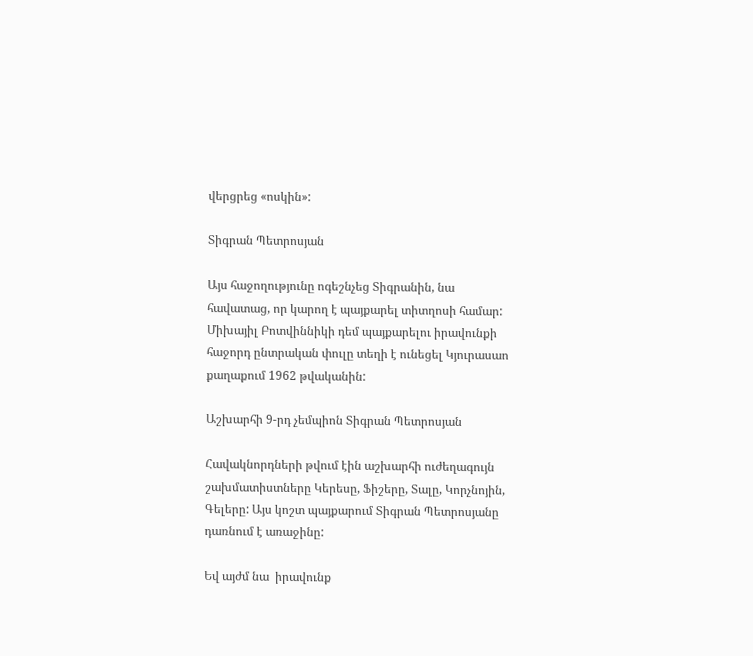վերցրեց «ոսկին»:

Տիգրան Պետրոսյան

Այս հաջողությունը ոգեշնչեց Տիգրանին, նա հավատաց, որ կարող է պայքարել տիտղոսի համար: Միխայիլ Բոտվիննիկի դեմ պայքարելու իրավունքի հաջորդ ընտրական փուլը տեղի է ունեցել Կյուրասաո քաղաքում 1962 թվականին:

Աշխարհի 9-րդ չեմպիոն Տիգրան Պետրոսյան

Հավակնորդների թվում էին աշխարհի ուժեղագույն շախմատիստները Կերեսը, Ֆիշերը, Տալը, Կորչնոյին, Գելերը: Այս կոշտ պայքարում Տիգրան Պետրոսյանը դառնում է առաջինը:

Եվ այժմ նա  իրավունք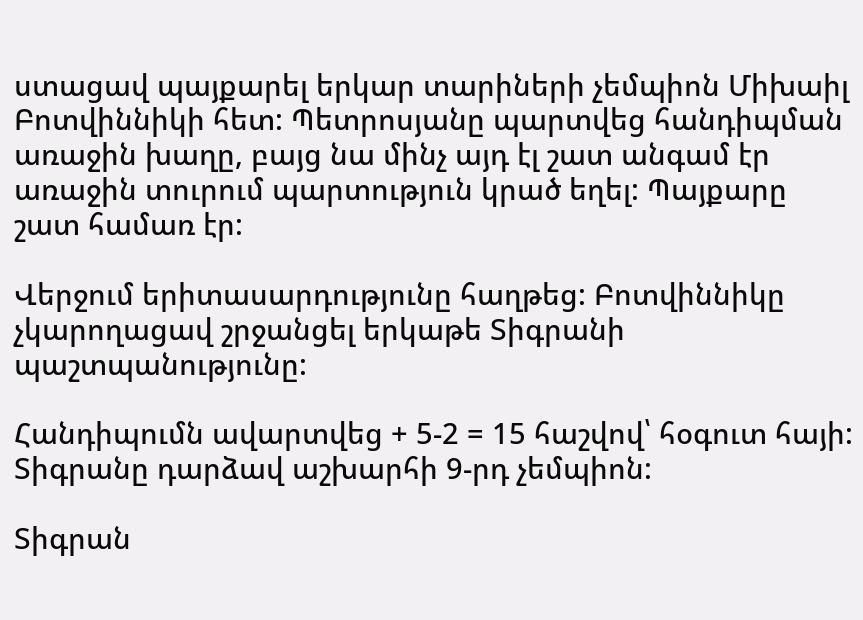ստացավ պայքարել երկար տարիների չեմպիոն Միխաիլ Բոտվիննիկի հետ: Պետրոսյանը պարտվեց հանդիպման առաջին խաղը, բայց նա մինչ այդ էլ շատ անգամ էր առաջին տուրում պարտություն կրած եղել: Պայքարը շատ համառ էր:

Վերջում երիտասարդությունը հաղթեց: Բոտվիննիկը չկարողացավ շրջանցել երկաթե Տիգրանի պաշտպանությունը:

Հանդիպումն ավարտվեց + 5-2 = 15 հաշվով՝ հօգուտ հայի: Տիգրանը դարձավ աշխարհի 9-րդ չեմպիոն:

Տիգրան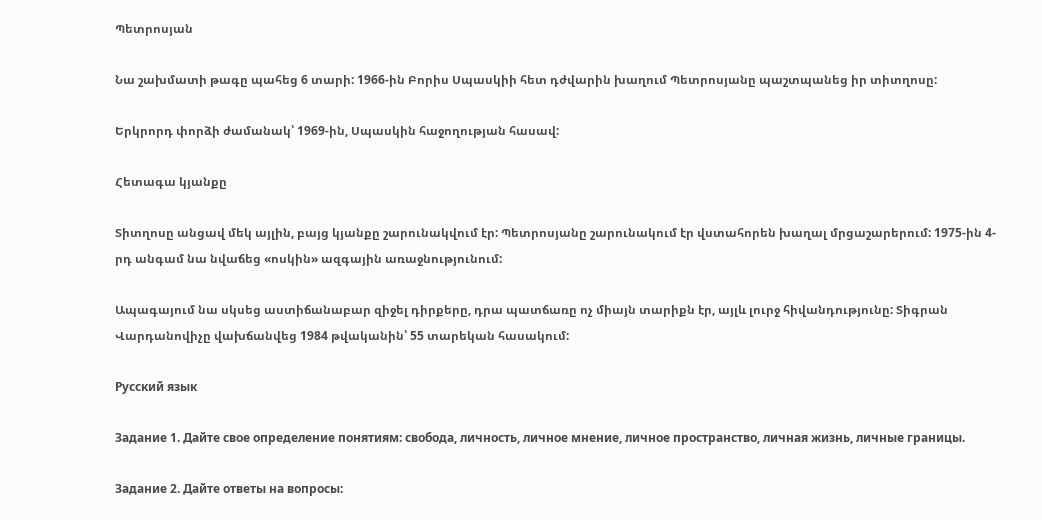Պետրոսյան

Նա շախմատի թագը պահեց 6 տարի: 1966-ին Բորիս Սպասկիի հետ դժվարին խաղում Պետրոսյանը պաշտպանեց իր տիտղոսը:

Երկրորդ փորձի ժամանակ՝ 1969-ին, Սպասկին հաջողության հասավ:

Հետագա կյանքը

Տիտղոսը անցավ մեկ այլին, բայց կյանքը շարունակվում էր: Պետրոսյանը շարունակում էր վստահորեն խաղալ մրցաշարերում: 1975-ին 4-րդ անգամ նա նվաճեց «ոսկին» ազգային առաջնությունում:

Ապագայում նա սկսեց աստիճանաբար զիջել դիրքերը, դրա պատճառը ոչ միայն տարիքն էր, այլև լուրջ հիվանդությունը: Տիգրան Վարդանովիչը վախճանվեց 1984 թվականին՝ 55 տարեկան հասակում:

Русский язык

Задание 1. Дайте свое определение понятиям: свобода, личность, личное мнение, личное пространство, личная жизнь, личные границы.

Задание 2. Дайте ответы на вопросы: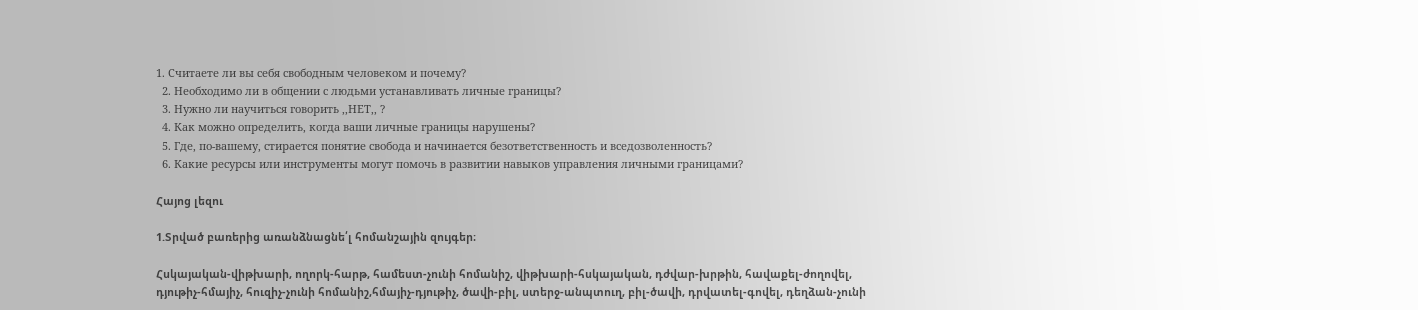1. Считаете ли вы себя свободным человеком и почему?
  2. Необходимо ли в общении с людьми устанавливать личные границы?
  3. Нужно ли научиться говорить ,,НЕТ,, ?
  4. Как можно определить, когда ваши личные границы нарушены?
  5. Где, по-вашему, стирается понятие свобода и начинается безответственность и вседозволенность?
  6. Какие ресурсы или инструменты могут помочь в развитии навыков управления личными границами?

Հայոց լեզու

1.Տրված բառերից առանձնացնե՛լ հոմանշային զույգեր։

Հսկայական-վիթխարի, ողորկ-հարթ, համեստ-չունի հոմանիշ, վիթխարի-հսկայական, դժվար-խրթին, հավաքել-ժողովել, դյութիչ-հմայիչ, հուզիչ-չունի հոմանիշ,հմայիչ-դյութիչ, ծավի-բիլ, ստերջ-անպտուղ, բիլ-ծավի, դրվատել-գովել, դեղձան-չունի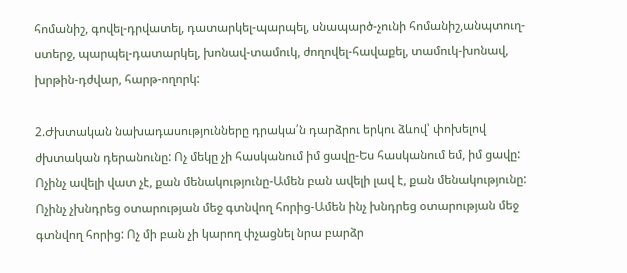հոմանիշ, գովել-դրվատել, դատարկել-պարպել, սնապարծ-չունի հոմանիշ,անպտուղ-ստերջ, պարպել-դատարկել, խոնավ-տամուկ, ժողովել-հավաքել, տամուկ-խոնավ, խրթին-դժվար, հարթ-ողորկ:

2.Ժխտական նախադասությունները դրակա՛ն դարձրու երկու ձևով՝ փոխելով ժխտական դերանունը: Ոչ մեկը չի հասկանում իմ ցավը-Ես հասկանում եմ, իմ ցավը: Ոչինչ ավելի վատ չէ, քան մենակությունը-Ամեն բան ավելի լավ է, քան մենակությունը: Ոչինչ չխնդրեց օտարության մեջ գտնվող հորից-Ամեն ինչ խնդրեց օտարության մեջ գտնվող հորից: Ոչ մի բան չի կարող փչացնել նրա բարձր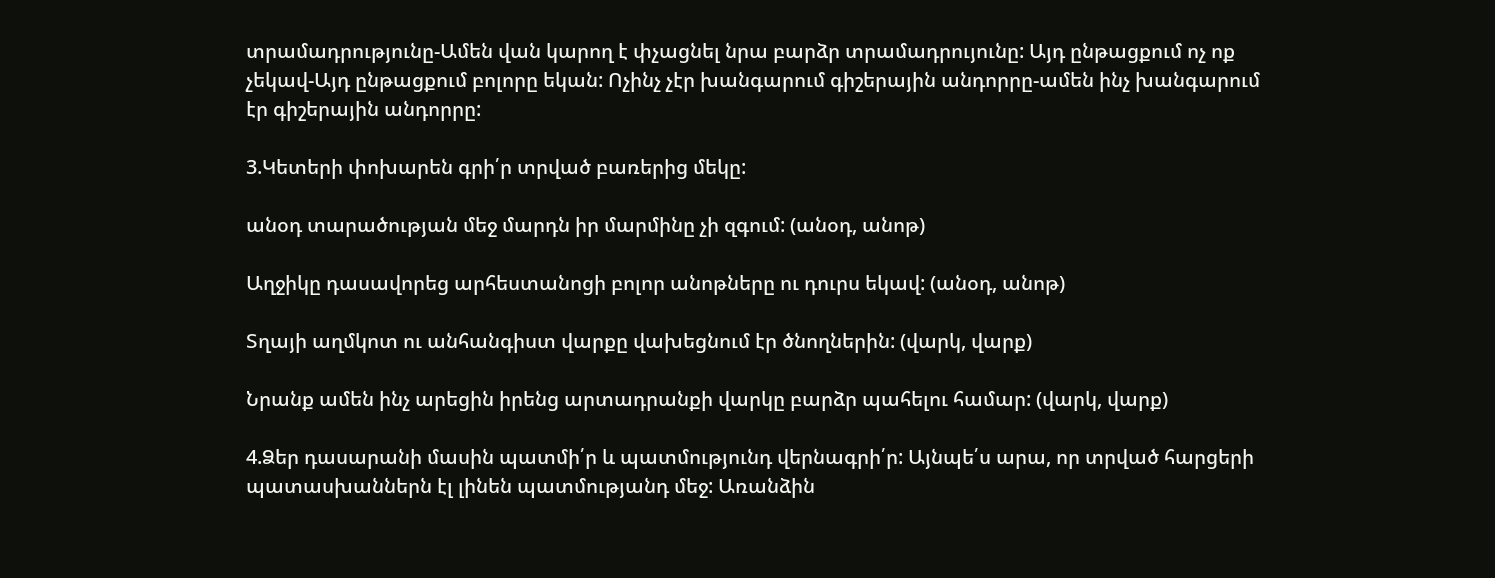տրամադրությունը-Ամեն վան կարող է փչացնել նրա բարձր տրամադրույունը: Այդ ընթացքում ոչ ոք չեկավ-Այդ ընթացքում բոլորը եկան: Ոչինչ չէր խանգարում գիշերային անդորրը-ամեն ինչ խանգարում էր գիշերային անդորրը:

3.Կետերի փոխարեն գրի՛ր տրված բառերից մեկը:

անօդ տարածության մեջ մարդն իր մարմինը չի զգում: (անօդ, անոթ)

Աղջիկը դասավորեց արհեստանոցի բոլոր անոթները ու դուրս եկավ: (անօդ, անոթ)

Տղայի աղմկոտ ու անհանգիստ վարքը վախեցնում էր ծնողներին: (վարկ, վարք)

Նրանք ամեն ինչ արեցին իրենց արտադրանքի վարկը բարձր պահելու համար: (վարկ, վարք)

4.Ձեր դասարանի մասին պատմի՛ր և պատմությունդ վերնագրի՛ր: Այնպե՛ս արա, որ տրված հարցերի պատասխաններն էլ լինեն պատմությանդ մեջ: Առանձին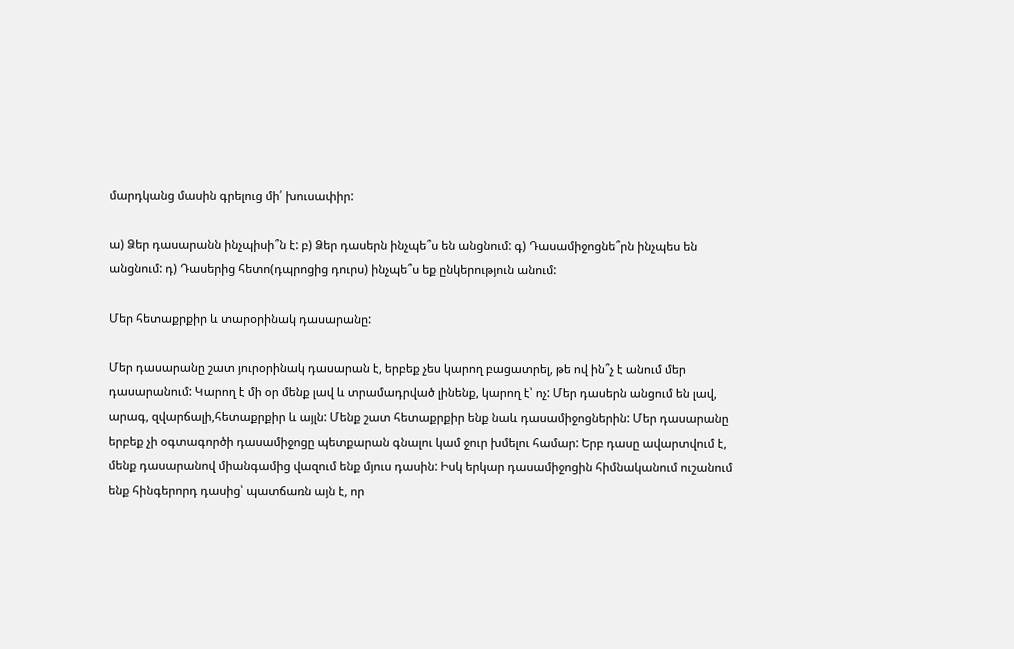մարդկանց մասին գրելուց մի՛ խուսափիր:

ա) Ձեր դասարանն ինչպիսի՞ն է: բ) Ձեր դասերն ինչպե՞ս են անցնում: գ) Դասամիջոցնե՞րն ինչպես են անցնում: դ) Դասերից հետո(դպրոցից դուրս) ինչպե՞ս եք ընկերություն անում:

Մեր հետաքրքիր և տարօրինակ դասարանը:

Մեր դասարանը շատ յուրօրինակ դասարան է, երբեք չես կարող բացատրել, թե ով ին՞չ է անում մեր դասարանում: Կարող է մի օր մենք լավ և տրամադրված լինենք, կարող է՝ ոչ: Մեր դասերն անցում են լավ, արագ, զվարճալի,հետաքրքիր և այլն: Մենք շատ հետաքրքիր ենք նաև դասամիջոցներին: Մեր դասարանը երբեք չի օգտագործի դասամիջոցը պետքարան գնալու կամ ջուր խմելու համար: Երբ դասը ավարտվում է, մենք դասարանով միանգամից վազում ենք մյուս դասին: Իսկ երկար դասամիջոցին հիմնականում ուշանում ենք հինգերորդ դասից՝ պատճառն այն է, որ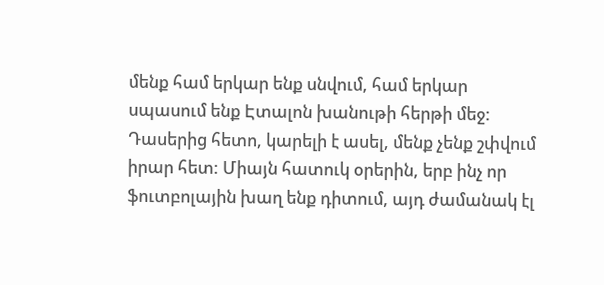մենք համ երկար ենք սնվում, համ երկար սպասում ենք Էտալոն խանութի հերթի մեջ: Դասերից հետո, կարելի է ասել, մենք չենք շփվում իրար հետ: Միայն հատուկ օրերին, երբ ինչ որ ֆուտբոլային խաղ ենք դիտում, այդ ժամանակ էլ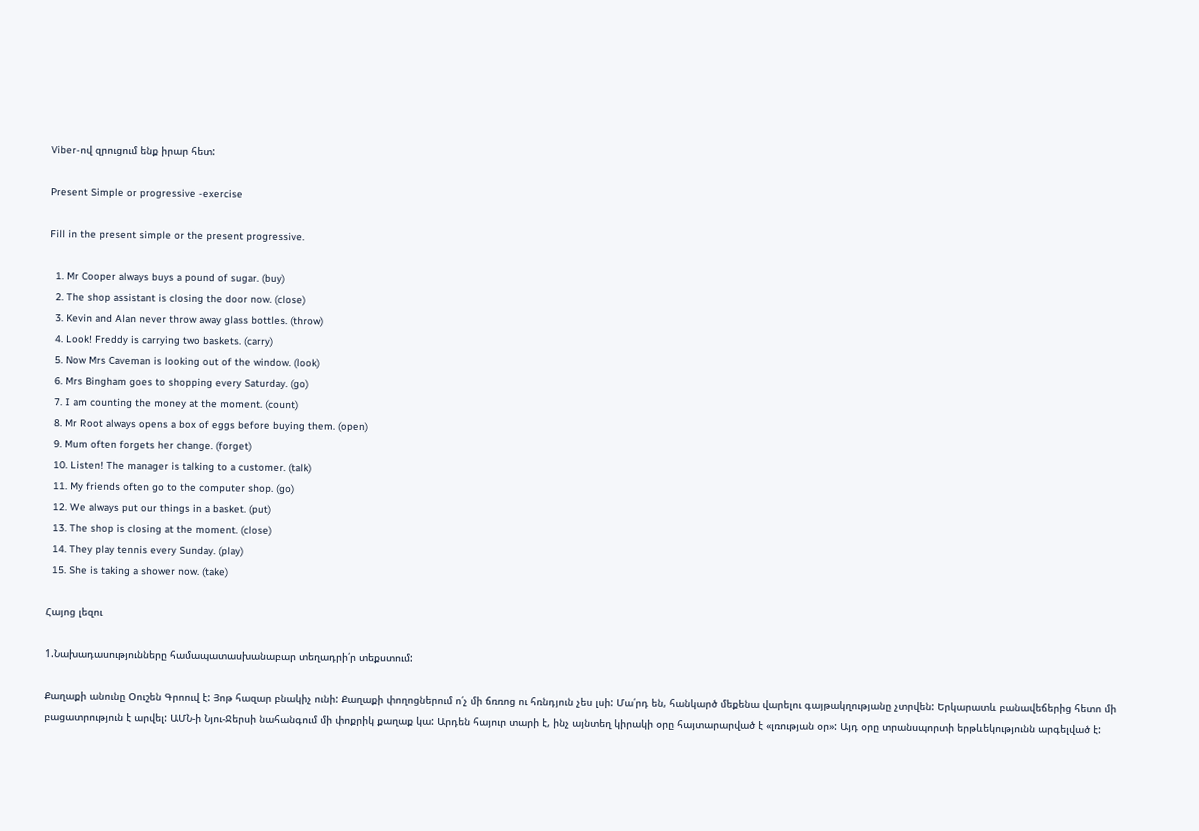Viber-ով զրուցում ենք իրար հետ:

Present Simple or progressive -exercise

Fill in the present simple or the present progressive.

  1. Mr Cooper always buys a pound of sugar. (buy)
  2. The shop assistant is closing the door now. (close)
  3. Kevin and Alan never throw away glass bottles. (throw)
  4. Look! Freddy is carrying two baskets. (carry)
  5. Now Mrs Caveman is looking out of the window. (look)
  6. Mrs Bingham goes to shopping every Saturday. (go)
  7. I am counting the money at the moment. (count)
  8. Mr Root always opens a box of eggs before buying them. (open)
  9. Mum often forgets her change. (forget)
  10. Listen! The manager is talking to a customer. (talk)
  11. My friends often go to the computer shop. (go)
  12. We always put our things in a basket. (put)
  13. The shop is closing at the moment. (close)
  14. They play tennis every Sunday. (play)
  15. She is taking a shower now. (take)

Հայոց լեզու

1.Նախադասությունները համապատասխանաբար տեղադրի՛ր տեքստում:

Քաղաքի անունը Օուշեն Գրոուվ է: Յոթ հազար բնակիչ ունի: Քաղաքի փողոցներում ո՛չ մի ճռռոց ու հռնդյուն չես լսի: Մա՛րդ են, հանկարծ մեքենա վարելու գայթակղությանը չտրվեն: Երկարատև բանավեճերից հետո մի բացատրություն է արվել: ԱՄՆ-ի Նյու-Ջերսի նահանգում մի փոքրիկ քաղաք կա: Արդեն հայուր տարի է, ինչ այնտեղ կիրակի օրը հայտարարված է «լռության օր»: Այդ օրը տրանսպորտի երթևեկությունն արգելված է: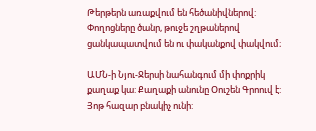Թերթերն առաքվում են հեծանիվներով: Փողոցները ծանր, թուջե շղթաներով ցանկապատվում են ու փականքով փակվում։

ԱՄՆ-ի Նյու-Ջերսի նահանգում մի փոքրիկ քաղաք կա: Քաղաքի անունը Օուշեն Գրոուվ է: Յոթ հազար բնակիչ ունի: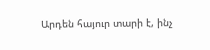Արդեն հայուր տարի է, ինչ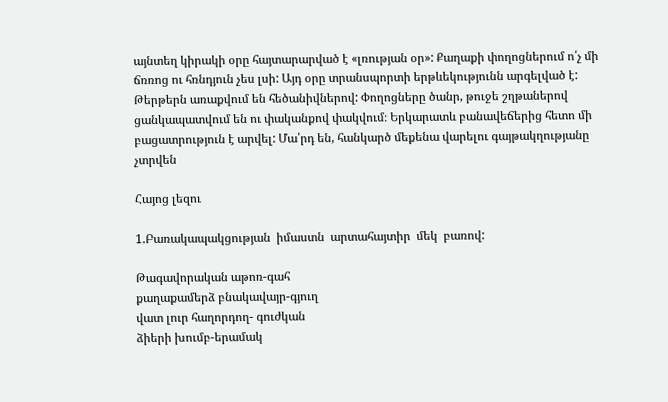այնտեղ կիրակի օրը հայտարարված է «լռության օր»: Քաղաքի փողոցներում ո՛չ մի ճռռոց ու հռնդյուն չես լսի: Այդ օրը տրանսպորտի երթևեկությունն արգելված է: Թերթերն առաքվում են հեծանիվներով: Փողոցները ծանր, թուջե շղթաներով ցանկապատվում են ու փականքով փակվում։ Երկարատև բանավեճերից հետո մի բացատրություն է արվել: Մա՛րդ են, հանկարծ մեքենա վարելու գայթակղությանը չտրվեն

Հայոց լեզու

1.Բառակապակցության  իմաստն  արտահայտիր  մեկ  բառով:

Թագավորական աթոռ-գահ
քաղաքամերձ բնակավայր-գյուղ
վատ լուր հաղորդող- գուժկան
ձիերի խումբ-երամակ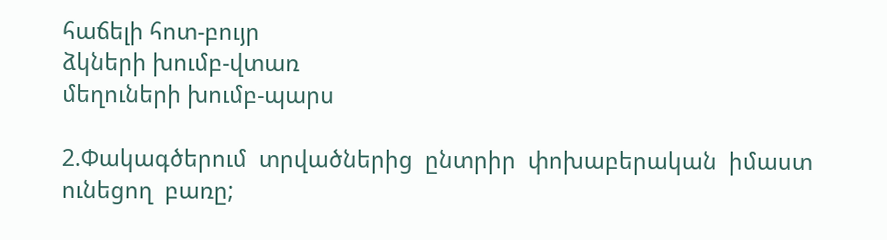հաճելի հոտ-բույր
ձկների խումբ-վտառ
մեղուների խումբ-պարս

2.Փակագծերում  տրվածներից  ընտրիր  փոխաբերական  իմաստ  ունեցող  բառը;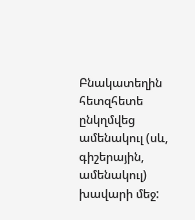Բնակատեղին  հետզհետե  ընկղմվեց ամենակուլ (սև, գիշերային, ամենակուլ)  խավարի մեջ: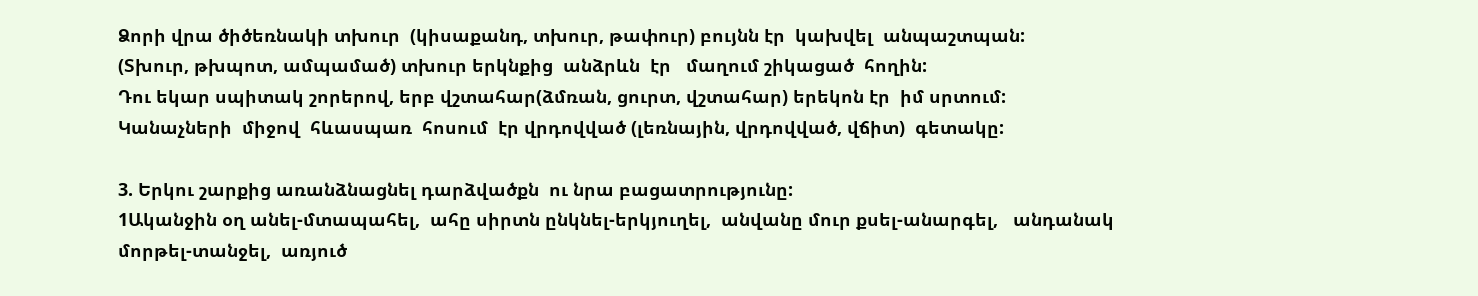Ձորի վրա ծիծեռնակի տխուր  (կիսաքանդ, տխուր, թափուր) բույնն էր  կախվել  անպաշտպան:
(Տխուր, թխպոտ, ամպամած) տխուր երկնքից  անձրևն  էր   մաղում շիկացած  հողին:
Դու եկար սպիտակ շորերով, երբ վշտահար(ձմռան, ցուրտ, վշտահար) երեկոն էր  իմ սրտում:
Կանաչների  միջով  հևասպառ  հոսում  էր վրդովված (լեռնային, վրդովված, վճիտ)  գետակը:

3. Երկու շարքից առանձնացնել դարձվածքն  ու նրա բացատրությունը:
1Ականջին օղ անել-մտապահել,  ահը սիրտն ընկնել-երկյուղել,  անվանը մուր քսել-անարգել,   անդանակ մորթել-տանջել,  առյուծ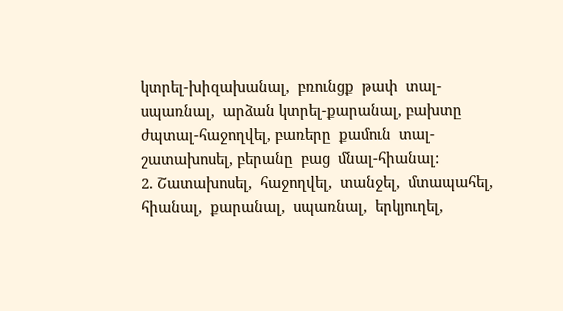կտրել-խիզախանալ,  բռունցք  թափ  տալ-սպառնալ,  արձան կտրել-քարանալ, բախտը  ժպտալ-հաջողվել, բառերը  քամուն  տալ-շատախոսել, բերանը  բաց  մնալ-հիանալ:
2. Շատախոսել,  հաջողվել,  տանջել,  մտապահել,  հիանալ,  քարանալ,  սպառնալ,  երկյուղել,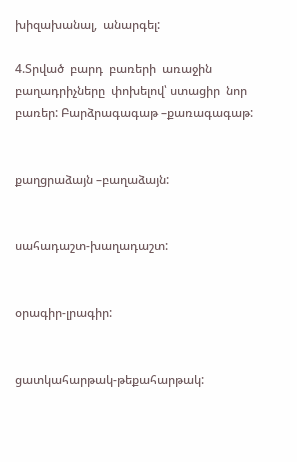խիզախանալ,  անարգել:

4.Տրված  բարդ  բառերի  առաջին  բաղադրիչները  փոխելով՝ ստացիր  նոր  բառեր: Բարձրագագաթ –քառագագաթ:


քաղցրաձայն –բաղաձայն:


սահադաշտ-խաղադաշտ:


օրագիր-լրագիր:


ցատկահարթակ-թեքահարթակ: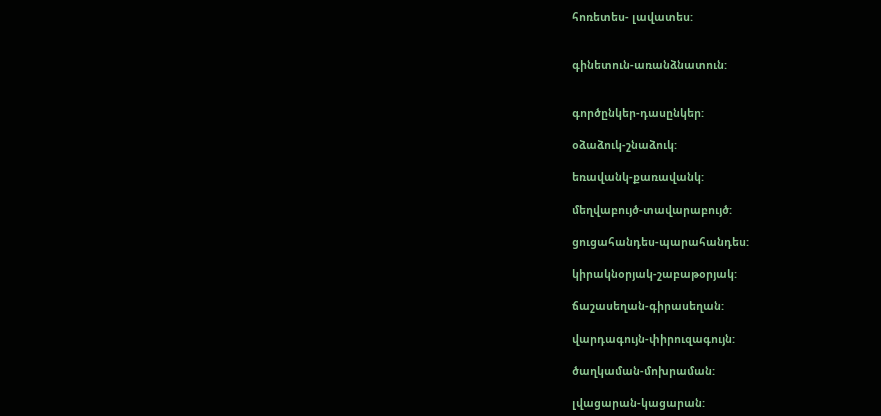հոռետես- լավատես:


գինետուն-առանձնատուն:


գործընկեր-դասընկեր:

օձաձուկ-շնաձուկ:

եռավանկ-քառավանկ:

մեղվաբույծ-տավարաբույծ:

ցուցահանդես-պարահանդես:

կիրակնօրյակ-շաբաթօրյակ:

ճաշասեղան-գիրասեղան:

վարդագույն-փիրուզագույն:

ծաղկաման-մոխրաման:

լվացարան-կացարան: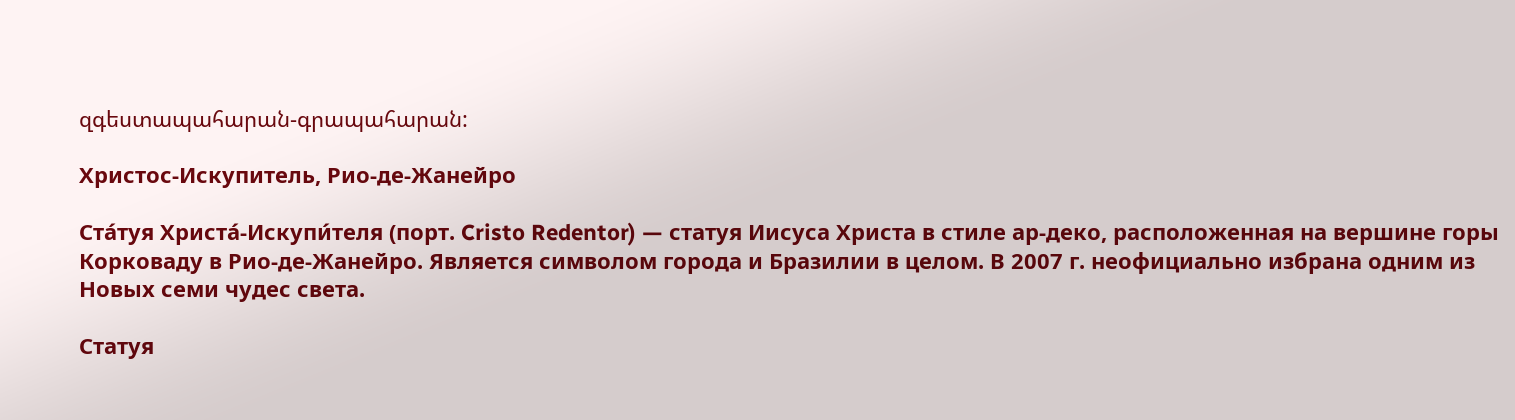զգեստապահարան-գրապահարան:

Христос-Искупитель, Рио-де-Жанейро

Ста́туя Христа́-Искупи́теля (порт. Cristo Redentor) — статуя Иисуса Христа в стиле ар-деко, расположенная на вершине горы Корковаду в Рио-де-Жанейро. Является символом города и Бразилии в целом. В 2007 г. неофициально избрана одним из Новых семи чудес света.

Статуя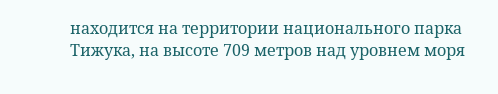находится на территории национального парка Тижука, на высоте 709 метров над уровнем моря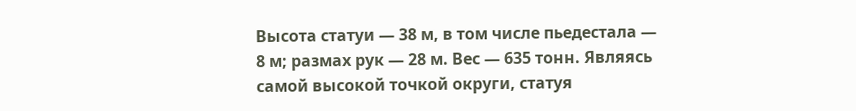Высота статуи — 38 м, в том числе пьедестала — 8 м; размах рук — 28 м. Вес — 635 тонн. Являясь самой высокой точкой округи, статуя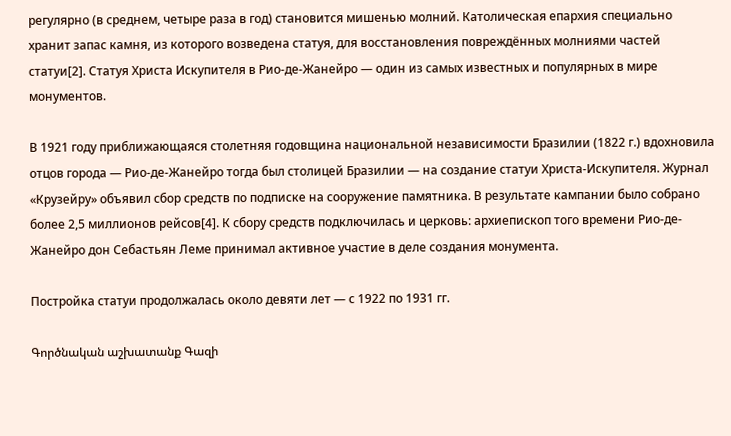регулярно (в среднем, четыре раза в год) становится мишенью молний. Католическая епархия специально хранит запас камня, из которого возведена статуя, для восстановления повреждённых молниями частей статуи[2]. Статуя Христа Искупителя в Рио-де-Жанейро — один из самых известных и популярных в мире монументов.

В 1921 году приближающаяся столетняя годовщина национальной независимости Бразилии (1822 г.) вдохновила отцов города — Рио-де-Жанейро тогда был столицей Бразилии — на создание статуи Христа-Искупителя. Журнал «Крузейру» объявил сбор средств по подписке на сооружение памятника. В результате кампании было собрано более 2,5 миллионов рейсов[4]. К сбору средств подключилась и церковь: архиепископ того времени Рио-де-Жанейро дон Себастьян Леме принимал активное участие в деле создания монумента.

Постройка статуи продолжалась около девяти лет — с 1922 по 1931 гг.

Գործնական աշխատանք Գազի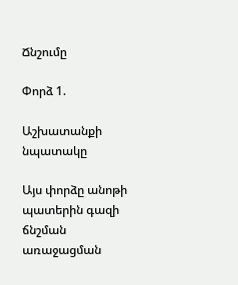Ճնշումը

Փորձ 1.

Աշխատանքի նպատակը

Այս փորձը անոթի պատերին գազի ճնշման առաջացման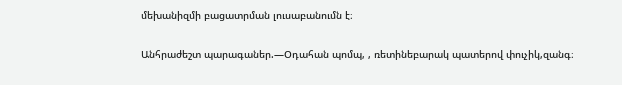մեխանիզմի բացատրման լուսաբանումն է։

Անհրաժեշտ պարագաներ.—Օդահան պոմպ, , ռետինեբարակ պատերով փուչիկ,զանգ։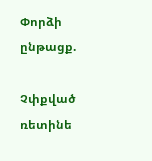Փորձի ընթացք.

Չփքված ռետինե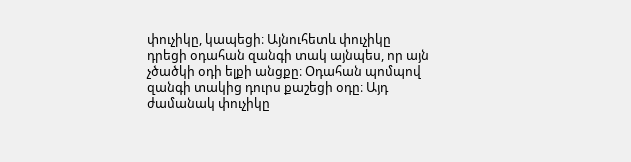փուչիկը, կապեցի։ Այնուհետև փուչիկը դրեցի օդահան զանգի տակ այնպես, որ այն չծածկի օդի ելքի անցքը։ Օդահան պոմպով զանգի տակից դուրս քաշեցի օդը։ Այդ ժամանակ փուչիկը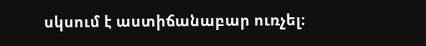սկսում է աստիճանաբար ուռչել։